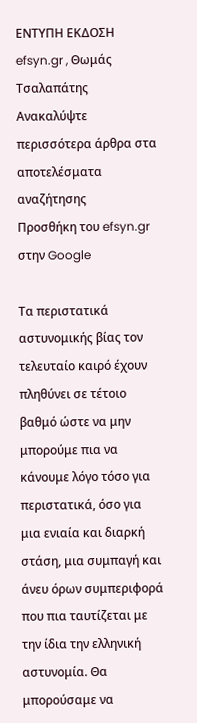ΕΝΤΥΠΗ ΕΚΔΟΣΗ efsyn.gr , Θωμάς Τσαλαπάτης
Ανακαλύψτε περισσότερα άρθρα στα αποτελέσματα αναζήτησης
Προσθήκη του efsyn.gr στην Google

Τα περιστατικά αστυνομικής βίας τον τελευταίο καιρό έχουν πληθύνει σε τέτοιο βαθμό ώστε να μην μπορούμε πια να κάνουμε λόγο τόσο για περιστατικά, όσο για μια ενιαία και διαρκή στάση, μια συμπαγή και άνευ όρων συμπεριφορά που πια ταυτίζεται με την ίδια την ελληνική αστυνομία. Θα μπορούσαμε να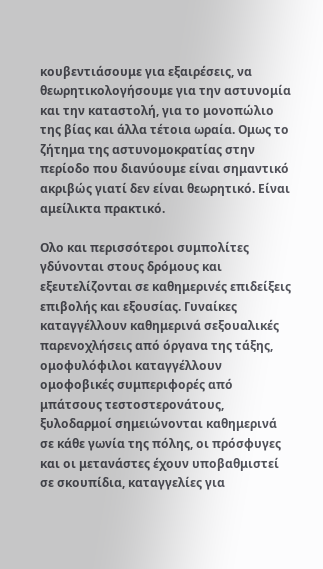κουβεντιάσουμε για εξαιρέσεις, να θεωρητικολογήσουμε για την αστυνομία και την καταστολή, για το μονοπώλιο της βίας και άλλα τέτοια ωραία. Ομως το ζήτημα της αστυνομοκρατίας στην περίοδο που διανύουμε είναι σημαντικό ακριβώς γιατί δεν είναι θεωρητικό. Είναι αμείλικτα πρακτικό.

Ολο και περισσότεροι συμπολίτες γδύνονται στους δρόμους και εξευτελίζονται σε καθημερινές επιδείξεις επιβολής και εξουσίας. Γυναίκες καταγγέλλουν καθημερινά σεξουαλικές παρενοχλήσεις από όργανα της τάξης, ομοφυλόφιλοι καταγγέλλουν ομοφοβικές συμπεριφορές από μπάτσους τεστοστερονάτους, ξυλοδαρμοί σημειώνονται καθημερινά σε κάθε γωνία της πόλης, οι πρόσφυγες και οι μετανάστες έχουν υποβαθμιστεί σε σκουπίδια, καταγγελίες για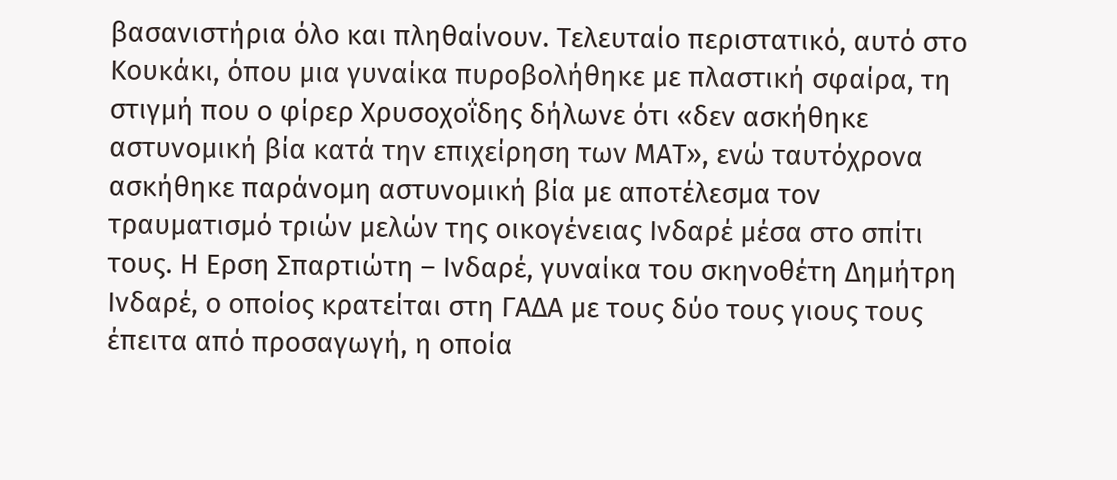βασανιστήρια όλο και πληθαίνουν. Τελευταίο περιστατικό, αυτό στο Κουκάκι, όπου μια γυναίκα πυροβολήθηκε με πλαστική σφαίρα, τη στιγμή που ο φίρερ Χρυσοχοΐδης δήλωνε ότι «δεν ασκήθηκε αστυνομική βία κατά την επιχείρηση των ΜΑΤ», ενώ ταυτόχρονα ασκήθηκε παράνομη αστυνομική βία με αποτέλεσμα τον τραυματισμό τριών μελών της οικογένειας Ινδαρέ μέσα στο σπίτι τους. Η Ερση Σπαρτιώτη – Ινδαρέ, γυναίκα του σκηνοθέτη Δημήτρη Ινδαρέ, ο οποίος κρατείται στη ΓΑΔΑ με τους δύο τους γιους τους έπειτα από προσαγωγή, η οποία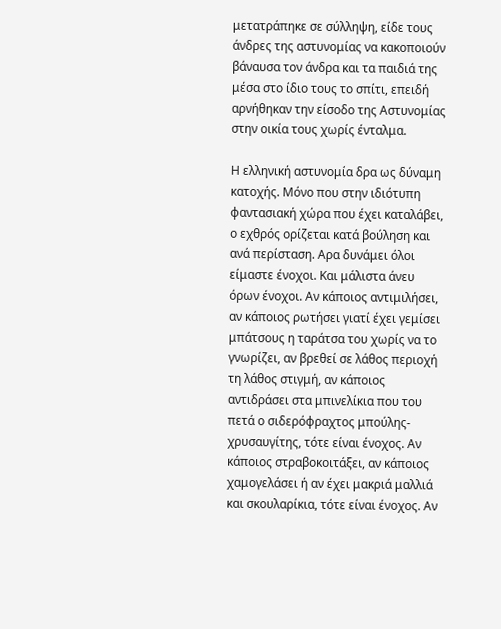μετατράπηκε σε σύλληψη, είδε τους άνδρες της αστυνομίας να κακοποιούν βάναυσα τον άνδρα και τα παιδιά της μέσα στο ίδιο τους το σπίτι, επειδή αρνήθηκαν την είσοδο της Αστυνομίας στην οικία τους χωρίς ένταλμα.

Η ελληνική αστυνομία δρα ως δύναμη κατοχής. Μόνο που στην ιδιότυπη φαντασιακή χώρα που έχει καταλάβει, ο εχθρός ορίζεται κατά βούληση και ανά περίσταση. Αρα δυνάμει όλοι είμαστε ένοχοι. Και μάλιστα άνευ όρων ένοχοι. Αν κάποιος αντιμιλήσει, αν κάποιος ρωτήσει γιατί έχει γεμίσει μπάτσους η ταράτσα του χωρίς να το γνωρίζει, αν βρεθεί σε λάθος περιοχή τη λάθος στιγμή, αν κάποιος αντιδράσει στα μπινελίκια που του πετά ο σιδερόφραχτος μπούλης- χρυσαυγίτης, τότε είναι ένοχος. Αν κάποιος στραβοκοιτάξει, αν κάποιος χαμογελάσει ή αν έχει μακριά μαλλιά και σκουλαρίκια, τότε είναι ένοχος. Αν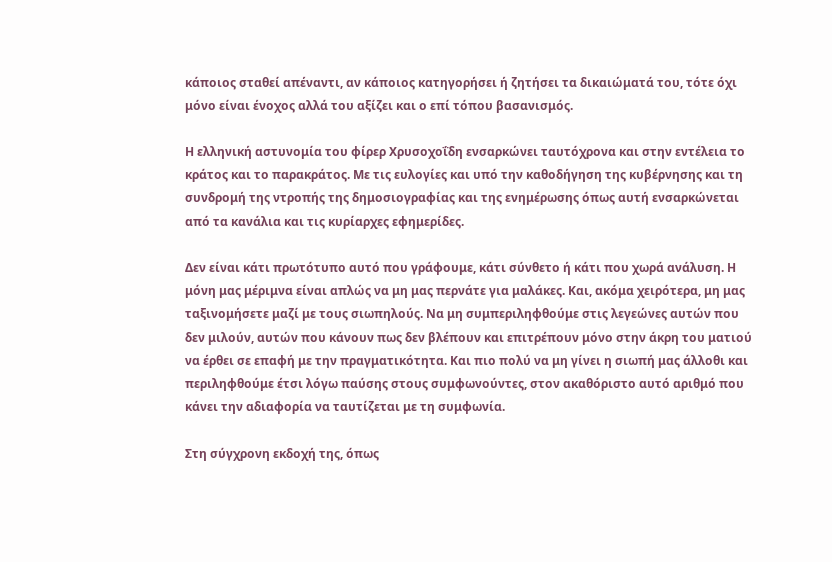κάποιος σταθεί απέναντι, αν κάποιος κατηγορήσει ή ζητήσει τα δικαιώματά του, τότε όχι μόνο είναι ένοχος αλλά του αξίζει και ο επί τόπου βασανισμός.

Η ελληνική αστυνομία του φίρερ Χρυσοχοΐδη ενσαρκώνει ταυτόχρονα και στην εντέλεια το κράτος και το παρακράτος. Με τις ευλογίες και υπό την καθοδήγηση της κυβέρνησης και τη συνδρομή της ντροπής της δημοσιογραφίας και της ενημέρωσης όπως αυτή ενσαρκώνεται από τα κανάλια και τις κυρίαρχες εφημερίδες.

Δεν είναι κάτι πρωτότυπο αυτό που γράφουμε, κάτι σύνθετο ή κάτι που χωρά ανάλυση. Η μόνη μας μέριμνα είναι απλώς να μη μας περνάτε για μαλάκες. Και, ακόμα χειρότερα, μη μας ταξινομήσετε μαζί με τους σιωπηλούς. Να μη συμπεριληφθούμε στις λεγεώνες αυτών που δεν μιλούν, αυτών που κάνουν πως δεν βλέπουν και επιτρέπουν μόνο στην άκρη του ματιού να έρθει σε επαφή με την πραγματικότητα. Και πιο πολύ να μη γίνει η σιωπή μας άλλοθι και περιληφθούμε έτσι λόγω παύσης στους συμφωνούντες, στον ακαθόριστο αυτό αριθμό που κάνει την αδιαφορία να ταυτίζεται με τη συμφωνία.

Στη σύγχρονη εκδοχή της, όπως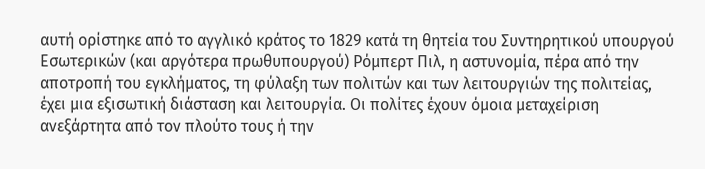αυτή ορίστηκε από το αγγλικό κράτος το 1829 κατά τη θητεία του Συντηρητικού υπουργού Εσωτερικών (και αργότερα πρωθυπουργού) Ρόμπερτ Πιλ, η αστυνομία, πέρα από την αποτροπή του εγκλήματος, τη φύλαξη των πολιτών και των λειτουργιών της πολιτείας, έχει μια εξισωτική διάσταση και λειτουργία. Οι πολίτες έχουν όμοια μεταχείριση ανεξάρτητα από τον πλούτο τους ή την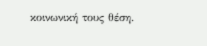κοινωνική τους θέση.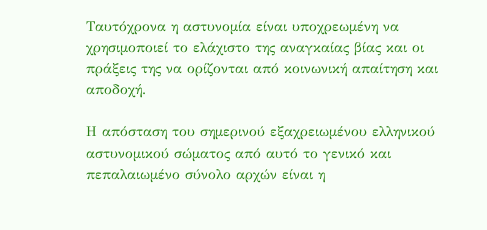Ταυτόχρονα η αστυνομία είναι υποχρεωμένη να χρησιμοποιεί το ελάχιστο της αναγκαίας βίας και οι πράξεις της να ορίζονται από κοινωνική απαίτηση και αποδοχή.

Η απόσταση του σημερινού εξαχρειωμένου ελληνικού αστυνομικού σώματος από αυτό το γενικό και πεπαλαιωμένο σύνολο αρχών είναι η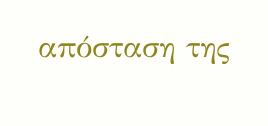απόσταση της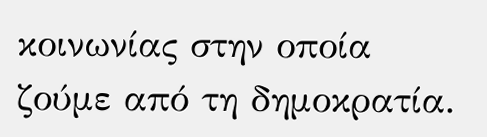κοινωνίας στην οποία ζούμε από τη δημοκρατία.